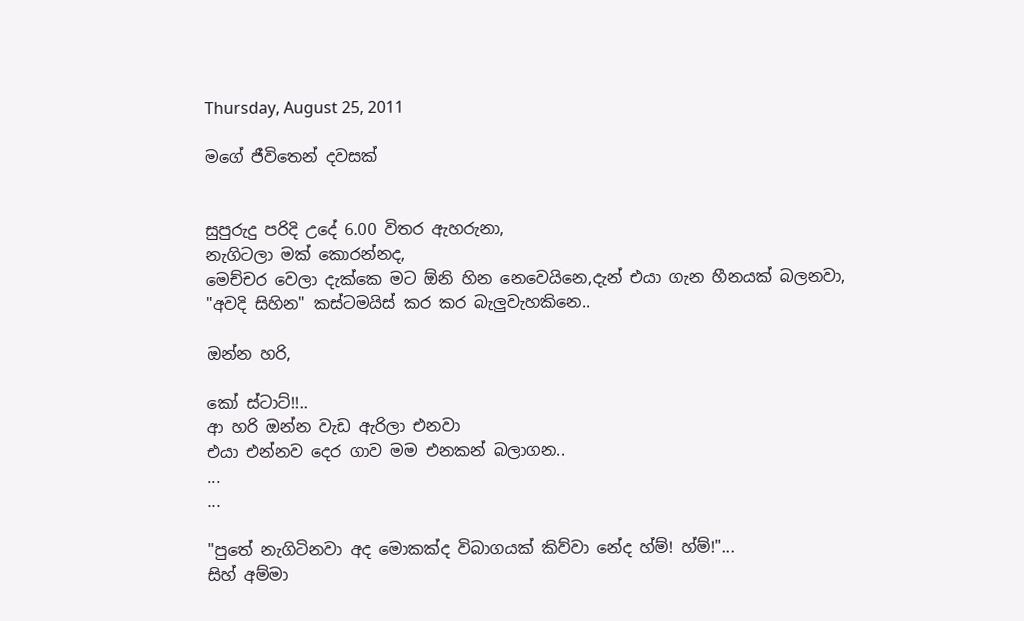Thursday, August 25, 2011

මගේ ජීවිතෙන් දවසක්


සුපුරුදු පරිදි උදේ 6.00 විතර ඇහරුනා,
නැගිටලා මක් කොරන්නද,
මෙච්චර වෙලා දැක්කෙ මට ඕනි හින නෙවෙයිනෙ,දැන් එයා ගැන හීනයක් බලනවා,
"අවදි සිහින" කස්ටමයිස් කර කර බැලුවැහකිනෙ..

ඔන්න හරි,

කෝ ස්ටාට්!!..
ආ හරි ඔන්න වැඩ ඇරිලා එනවා
එයා එන්නව දෙර ගාව මම එනකන් බලාගන..
...
...

"පුතේ නැගිටිනවා අද මොකක්ද විබාගයක් කිව්වා නේද හ්ම්! හ්ම්!"...
සිහ් අම්මා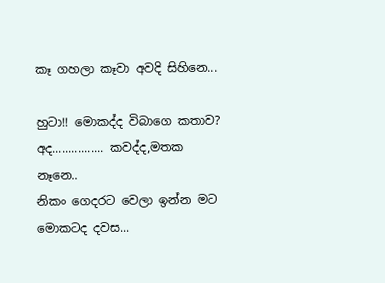කෑ ගහලා කෑවා අවදි සිහිනෙ...

හුටා!! මොකද්ද විබාගෙ කතාව?
අද................ කවද්ද,මතක නෑනෙ..
නිකං ගෙදරට වෙලා ඉන්න මට මොකටද දවස...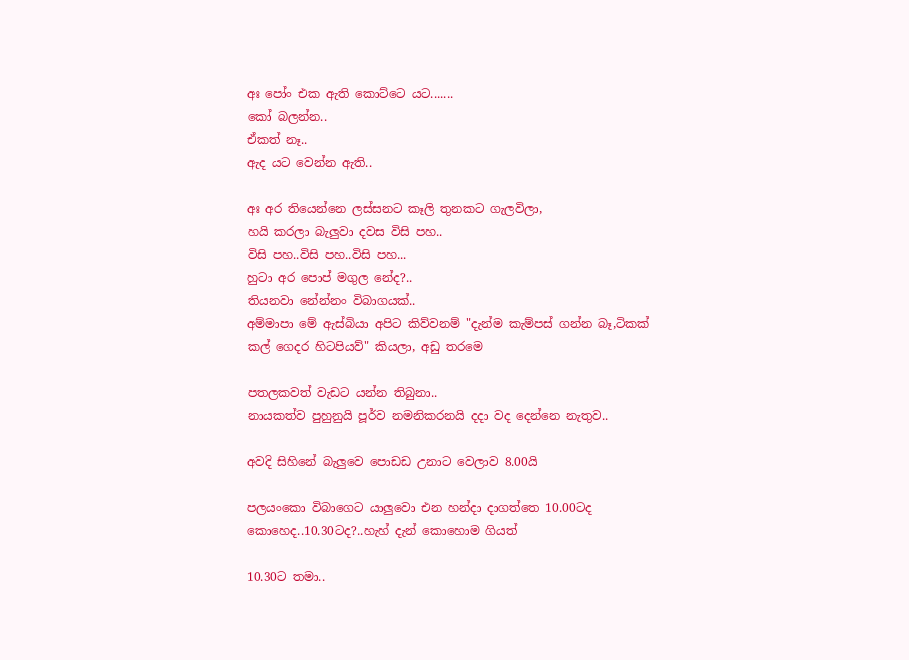අඃ පෝං එක ඇති කොට්ටෙ යට.......
කෝ බලන්න..
ඒකත් නෑ..
ඇද යට වෙන්න ඇති..

අඃ අර තියෙන්නෙ ලස්සනට කෑලි තුනකට ගැලවිලා,
හයි කරලා බැලුවා දවස විසි පහ..
විසි පහ..විසි පහ..විසි පහ...
හුටා අර පොප් මගුල නේද?..
තියනවා නේන්නං විබාගයක්..
අම්මාපා මේ ඇස්බියා අපිට කිව්වනම් "දැන්ම කැම්පස් ගන්න බෑ,ටිකක් කල් ගෙදර හිටපියව්" කියලා, අඩු තරමෙ

පතලකවත් වැඩට යන්න තිබුනා..
නායකත්ව පුහුනුයි පූර්ව නමනිකරනයි දදා වද දෙන්නෙ නැතුව..

අවදි සිහිනේ බැලුවෙ පොඩඩ උනාට වෙලාව 8.00යි

පලයංකො විබාගෙට යාලුවො එන හන්දා දාගත්තෙ 10.00ටද කොහෙද..10.30ටද?..හැහ් දැන් කොහොම ගියත්

10.30ට තමා..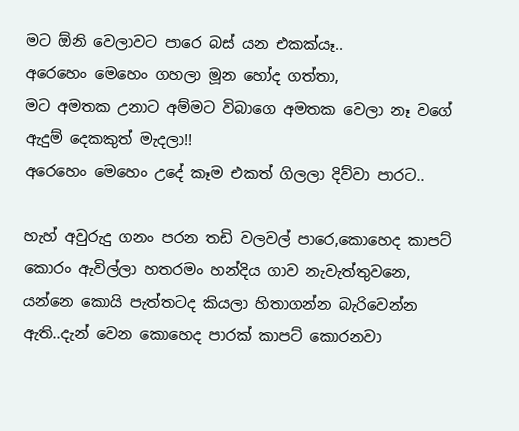මට ඕනි වෙලාවට පාරෙ බස් යන එකක්යෑ..
අරෙහෙං මෙහෙං ගහලා මූන හෝද ගත්තා,
මට අමතක උනාට අම්මට විබාගෙ අමතක වෙලා නෑ වගේ ඇදුම් දෙකකුත් මැදලා!!
අරෙහෙං මෙහෙං උදේ කෑම එකත් ගිලලා දිව්වා පාරට..

හැහ් අවුරුදු ගනං පරන තඩි වලවල් පාරෙ,කොහෙද කාපට් කොරං ඇවිල්ලා හතරමං හන්දිය ගාව නැවැත්තුවනෙ,
යන්නෙ කොයි පැත්තටද කියලා හිතාගන්න බැරිවෙන්න ඇති..දැන් වෙන කොහෙද පාරක් කාපට් කොරනවා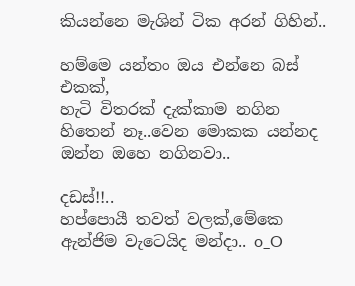කියන්නෙ මැශින් ටික අරන් ගිහින්..

හම්මෙ යන්තං ඔය එන්නෙ බස් එකක්,
හැටි විතරක් දැක්කාම නගින හිතෙන් නෑ..වෙන මොකක යන්නද ඔන්න ඔහෙ නගිනවා..

දඩස්!!..
හප්පොයී තවත් වලක්,මේකෙ ඇන්ජිම වැටෙයිද මන්දා.. o_O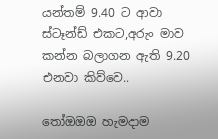යන්තම් 9.40 ට ආවා ස්ටෑන්ඩ් එකට,අරුං මාව කන්න බලාගන ඇති 9.20 එනවා කිව්වෙ..

තෝඔඔඔ හැමදාම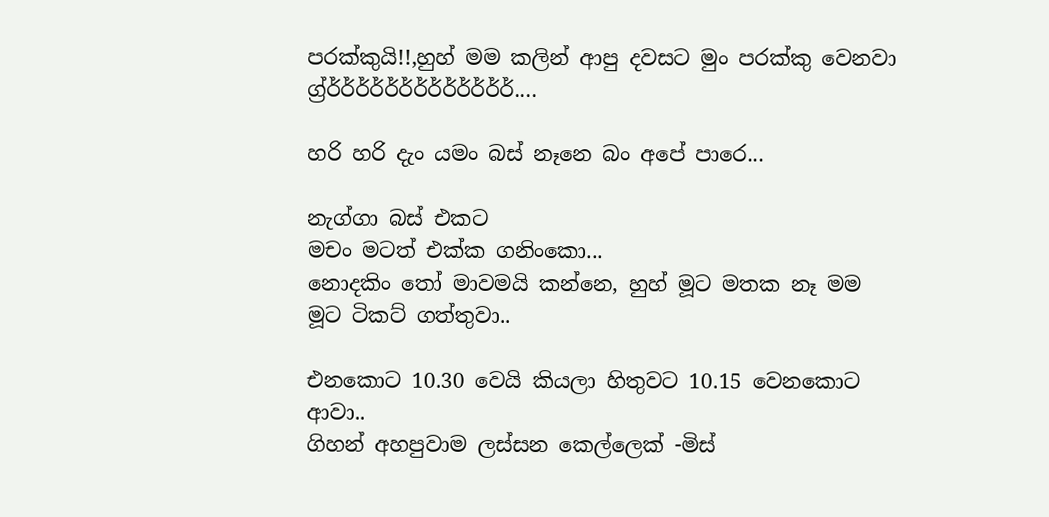පරක්කුයි!!,හුහ් මම කලින් ආපු දවසට මුං පරක්කු වෙනවා ග්‍ර්ර්ර්ර්ර්ර්ර්ර්ර්ර්ර්ර්ර්ර්....

හරි හරි දැං යමං බස් නෑනෙ බං අපේ පාරෙ...

නැග්ගා බස් එකට
මචං මටත් එක්ක ගනිංකො...
නොදකිං තෝ මාවමයි කන්නෙ, හුහ් මූට මතක නෑ මම මූට ටිකට් ගත්තුවා..

එනකොට 10.30 වෙයි කියලා හිතුවට 10.15 වෙනකොට ආවා..
ගිහන් අහපුවාම ලස්සන කෙල්ලෙක් -මිස්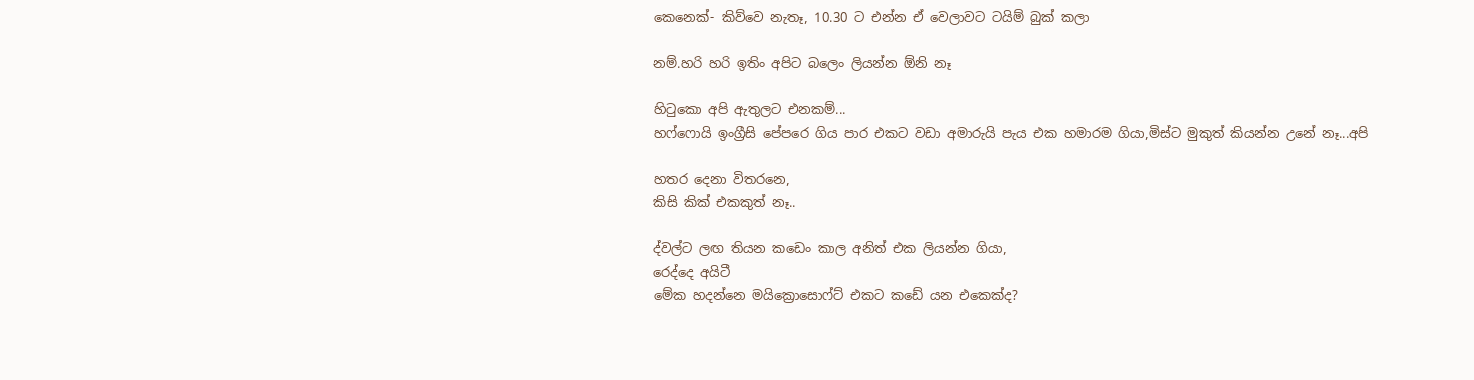කෙනෙක්- කිව්වෙ නැතෑ, 10.30 ට එන්න ඒ වෙලාවට ටයිම් බුක් කලා

නම්.හරි හරි ඉතිං අපිට බලෙං ලියන්න ඕනි නෑ

හිටුකො අපි ඇතුලට එනකම්...
හෆ්ෆොයි ඉංග්‍රීසි පේපරෙ ගිය පාර එකට වඩා අමාරුයි පැය එක හමාරම ගියා,මිස්ට මුකුත් කියන්න උනේ නෑ...අපි

හතර දෙනා විතරනෙ,
කිසි කික් එකකුත් නෑ..

ද්වල්ට ලඟ තියන කඩෙං කාල අනිත් එක ලියන්න ගියා,
රෙද්දෙ අයිටී
මේක හදන්නෙ මයික්‍රොසොෆ්ට් එකට කඩේ යන එකෙක්ද?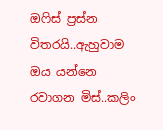ඔෆිස් ප්‍රස්න විතරයි..ඇහුවාම ඔය යන්නෙ රවාගන මිස්..කලිං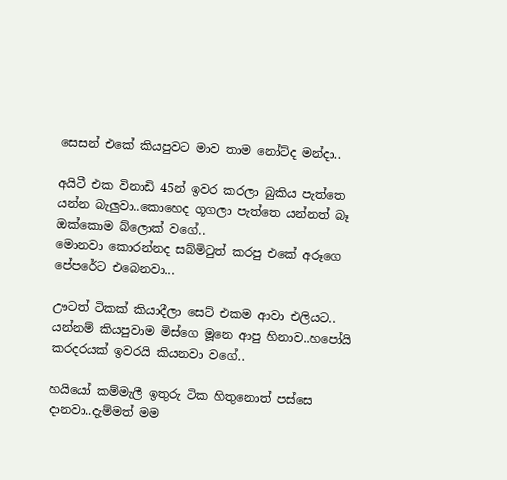සෙසන් එකේ කියපුවට මාව තාම නෝට්ද මන්දා..

අයිටී එක විනාඩි 45න් ඉවර කරලා බුකිය පැත්තෙ යන්න බැලුවා..කොහෙද ගූගලා පැත්තෙ යන්නත් බෑ ඔක්කොම බ්ලොක් වගේ..
මොනවා කොරන්නද සබ්මිටුත් කරපු එකේ අරූගෙ පේපරේට එබෙනවා...

ඌටත් ටිකක් කියාදීලා සෙට් එකම ආවා එලියට..
යන්නම් කියපුවාම මිස්ගෙ මූනෙ ආපු හිනාව..හපෝයි කරදරයක් ඉවරයි කියනවා වගේ..

හයියෝ කම්මැලී ඉතුරු ටික හිතුනොත් පස්සෙ දානවා..දැම්මත් මම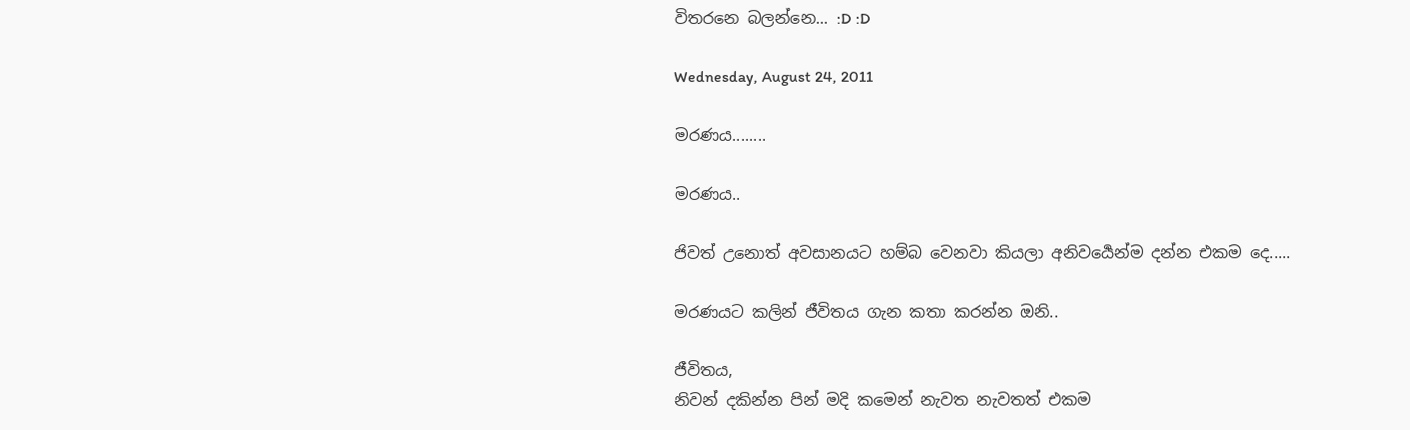විතරනෙ බලන්නෙ... :D :D

Wednesday, August 24, 2011

මරණය........

මරණය..

ජිවත් උනොත් අවසානයට හම්බ වෙනවා කියලා අනිවර්‍යෙන්ම දන්න එකම දෙ.....

මරණයට කලින් ජීවිතය ගැන කතා කරන්න ඔනි..

ජීවිතය,
නිවන් දකින්න පින් මදි කමෙන් නැවත නැවතත් එකම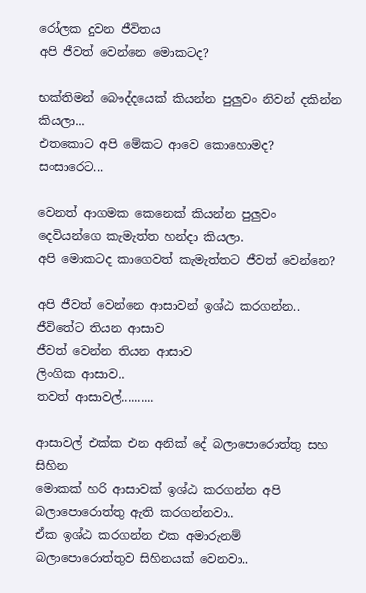රෝලක දුවන ජීවිතය
අපි ජීවත් වෙන්නෙ මොකටද?

භක්තිමන් බෞද්දයෙක් කියන්න පුලුවං නිවන් දකින්න කියලා...
එතකොට අපි මේකට ආවෙ කොහොමද? සංසාරෙට...

වෙනත් ආගමක කෙනෙක් කියන්න පුලුවං දෙවියන්ගෙ කැමැත්ත හන්දා කියලා.
අපි මොකටද කාගෙවත් කැමැත්තට ජීවත් වෙන්නෙ?

අපි ජීවත් වෙන්නෙ ආසාවන් ඉශ්ඨ කරගන්න..
ජීවිතේට තියන ආසාව
ජීවත් වෙන්න තියන ආසාව
ලිංගික ආසාව..
තවත් ආසාවල්..........

ආසාවල් එක්ක එන අනික් දේ බලාපොරොත්තු සහ සිහින
මොකක් හරි ආසාවක් ඉශ්ඨ කරගන්න අපි බලාපොරොත්තු ඇති කරගන්නවා..
ඒක ඉශ්ඨ කරගන්න එක අමාරුනම් බලාපොරොත්තුව සිහිනයක් වෙනවා..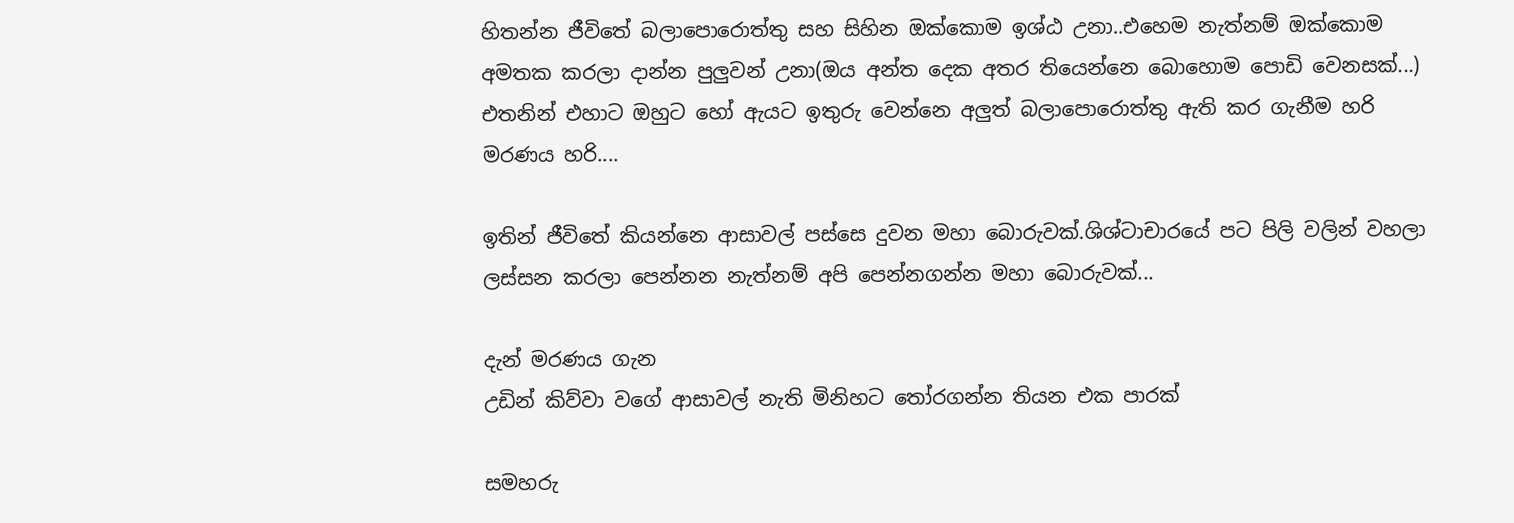හිතන්න ජීවිතේ බලාපොරොත්තු සහ සිහින ඔක්කොම ඉශ්ඨ උනා..එහෙම නැත්නම් ඔක්කොම අමතක කරලා දාන්න පුලුවන් උනා(ඔය අන්ත දෙක අතර තියෙන්නෙ බොහොම පොඩි වෙනසක්...)
එතනින් එහාට ඔහුට හෝ ඇයට ඉතුරු වෙන්නෙ අලුත් බලාපොරොත්තු ඇති කර ගැනීම හරි මරණය හරි....

ඉතින් ජීවිතේ කියන්නෙ ආසාවල් පස්සෙ දුවන මහා බොරුවක්.ශිශ්ටාචාරයේ පට පිලි වලින් වහලා ලස්සන කරලා පෙන්නන නැත්නම් අපි පෙන්නගන්න මහා බොරුවක්...

දැන් මරණය ගැන
උඩින් කිව්වා වගේ ආසාවල් නැති මිනිහට තෝරගන්න තියන එක පාරක්

සමහරු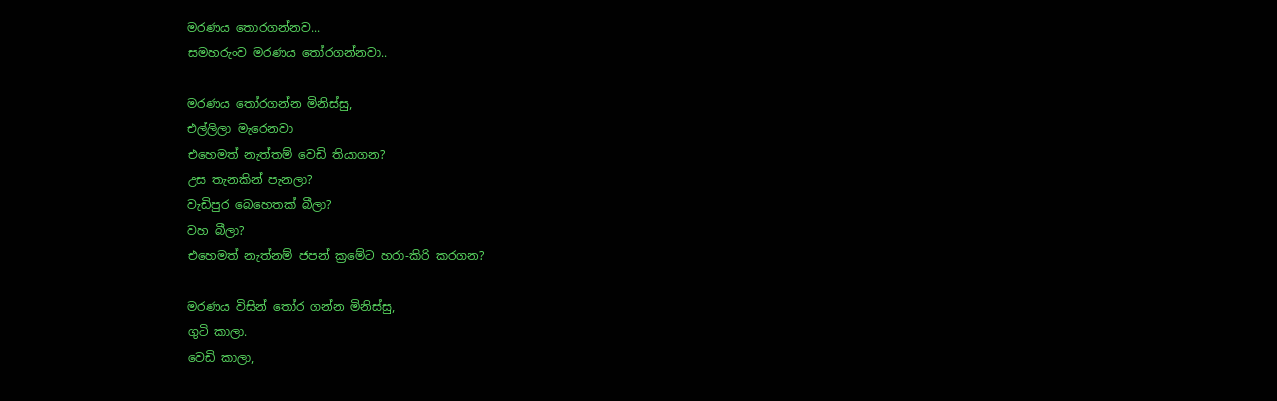මරණය තොරගන්නව...
සමහරුංව මරණය තෝරගන්නවා..

මරණය තෝරගන්න මිනිස්සු,
එල්ලිලා මැරෙනවා
එහෙමත් නැත්තම් වෙඩි තියාගන?
උස තැනකින් පැනලා?
වැඩිපුර බෙහෙතක් බීලා?
වහ බීලා?
එහෙමත් නැත්නම් ජපන් ක්‍රමේට හරා-කිරි කරගන?

මරණය විසින් තෝර ගන්න මිනිස්සු,
ගුටි කාලා.
වෙඩි කාලා,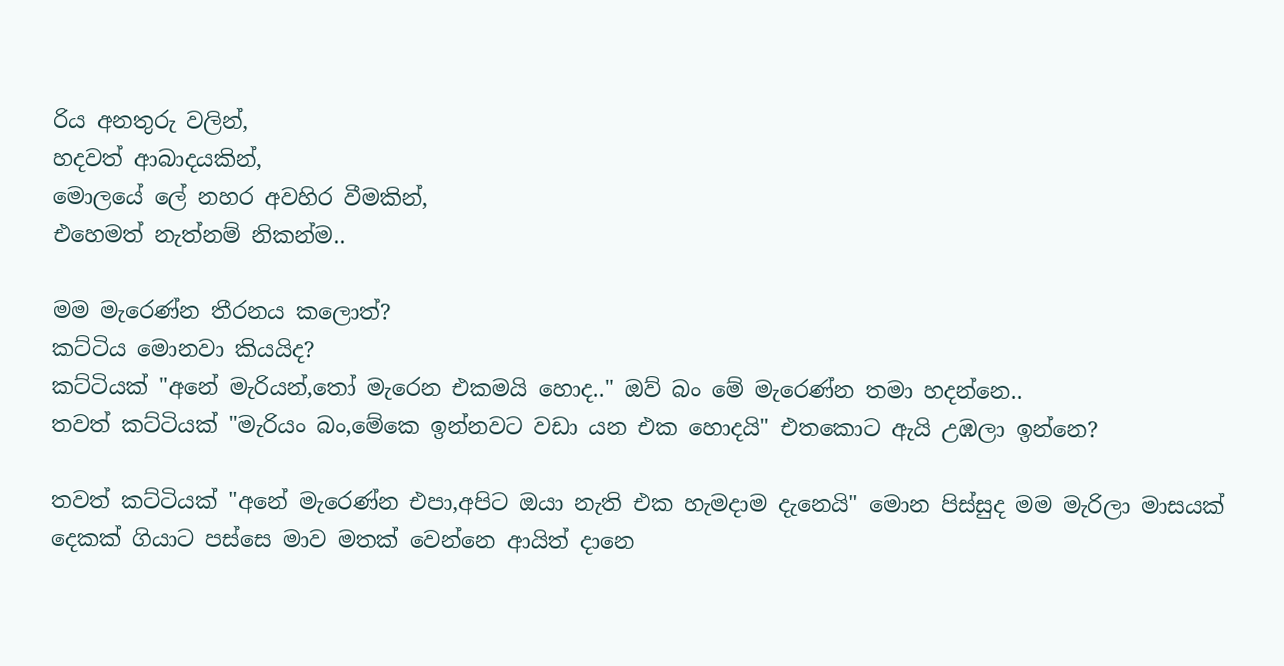රිය අනතුරු වලින්,
හදවත් ආබාදයකින්,
මොලයේ ලේ නහර අවහිර වීමකින්,
එහෙමත් නැත්නම් නිකන්ම..

මම මැරෙණ්න තීරනය කලොත්?
කට්ටිය මොනවා කියයිද?
කට්ටියක් "අනේ මැරියන්,තෝ මැරෙන එකමයි හොද.." ඔව් බං මේ මැරෙණ්න තමා හදන්නෙ..
තවත් කට්ටියක් "මැරියං බං,මේකෙ ඉන්නවට වඩා යන එක හොදයි" එතකොට ඇයි උඹලා ඉන්නෙ?

තවත් කට්ටියක් "අනේ මැරෙණ්න එපා,අපිට ඔයා නැති එක හැමදාම දැනෙයි" මොන පිස්සුද මම මැරිලා මාසයක් දෙකක් ගියාට පස්සෙ මාව මතක් වෙන්නෙ ආයිත් දානෙ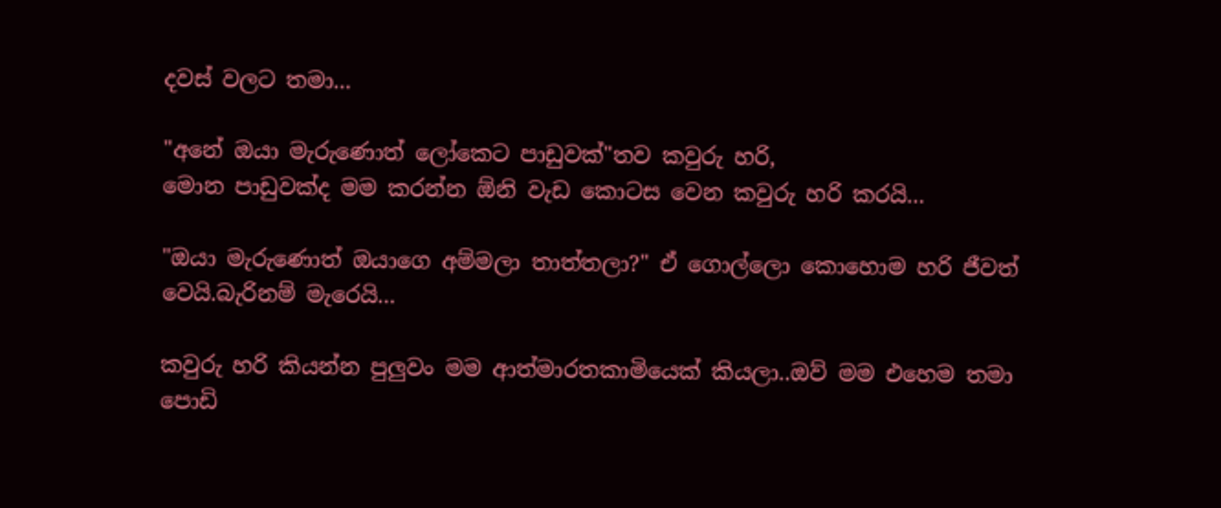දවස් වලට තමා...

"අනේ ඔයා මැරුණොත් ලෝකෙට පාඩුවක්"තව කවුරු හරි,
මොන පාඩුවක්ද මම කරන්න ඕනි වැඩ කොටස වෙන කවුරු හරි කරයි...

"ඔයා මැරුණොත් ඔයාගෙ අම්මලා තාත්තලා?" ඒ ගොල්ලො කොහොම හරි ජීවත් වෙයි.බැරිනම් මැරෙයි...

කවුරු හරි කියන්න පුලුවං මම ආත්මාරතකාමියෙක් කියලා..ඔව් මම එහෙම තමා
පොඩි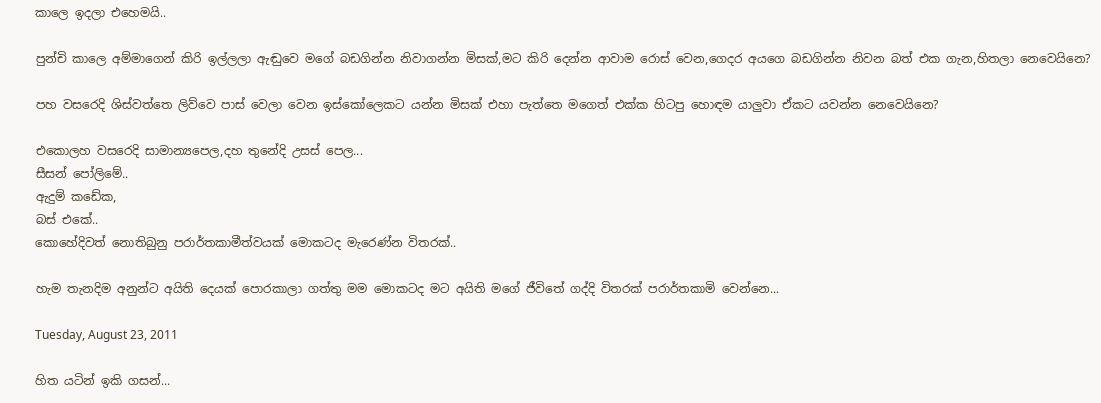කාලෙ ඉදලා එහෙමයි..

පුන්චි කාලෙ අම්මාගෙන් කිරි ඉල්ලලා ඇඬුවෙ මගේ බඩගින්න නිවාගන්න මිසක්,මට කිරි දෙන්න ආවාම රොස් වෙන,ගෙදර අයගෙ බඩගින්න නිවන බත් එක ගැන,හිතලා නෙවෙයිනෙ?

පහ වසරෙදි ශිස්වත්තෙ ලිව්වෙ පාස් වෙලා වෙන ඉස්කෝලෙකට යන්න මිසක් එහා පැත්තෙ මගෙත් එක්ක හිටපු හොඳම යාලුවා ඒකට යවන්න නෙවෙයිනෙ?

එකොලහ වසරෙදි සාමාන්‍යපෙල,දහ තුනේදි උසස් පෙල...
සීසන් පෝලිමේ..
ඇදුම් කඩේක,
බස් එකේ..
කොහේදිවත් නොතිබුනු පරාර්තකාමීත්වයක් මොකටද මැරෙණ්න විතරක්..

හැම තැනදිම අනුන්ට අයිති දෙයක් පොරකාලා ගත්තු මම මොකටද මට අයිති මගේ ජීවිතේ ගද්දි විතරක් පරාර්තකාමි වෙන්නෙ...

Tuesday, August 23, 2011

හිත යටින් ඉකි ගසන්...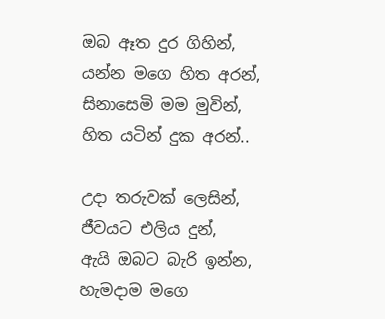ඔබ ඈත දුර ගිහින්,
යන්න මගෙ හිත අරන්,
සිනාසෙමි මම මුවින්,
හිත යටින් දුක අරන්..

උදා තරුවක් ලෙසින්,
ජීවයට එලිය දුන්,
ඇයි ඔබට බැරි ඉන්න,
හැමදාම මගෙ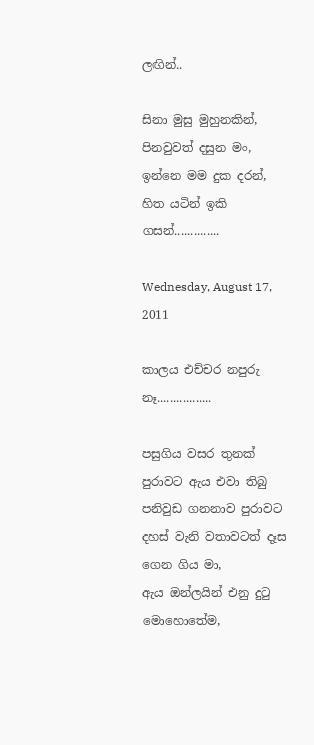ලඟින්..

සිනා මුසු මුහුනකින්,
පිනවුවත් දසුන මං,
ඉන්නෙ මම දුක දරන්,
හිත යටින් ඉකි ගසන්..............

Wednesday, August 17, 2011

කාලය එච්චර නපුරු නෑ.................

පසුගිය වසර තුනක් පුරාවට ඇය එවා තිබු පනිවුඩ ගනනාව පුරාවට දහස් වැනි වතාවටත් දෑස ගෙන ගිය මා,
ඇය ඔන්ලයින් එනු දුටු මොහොතේම,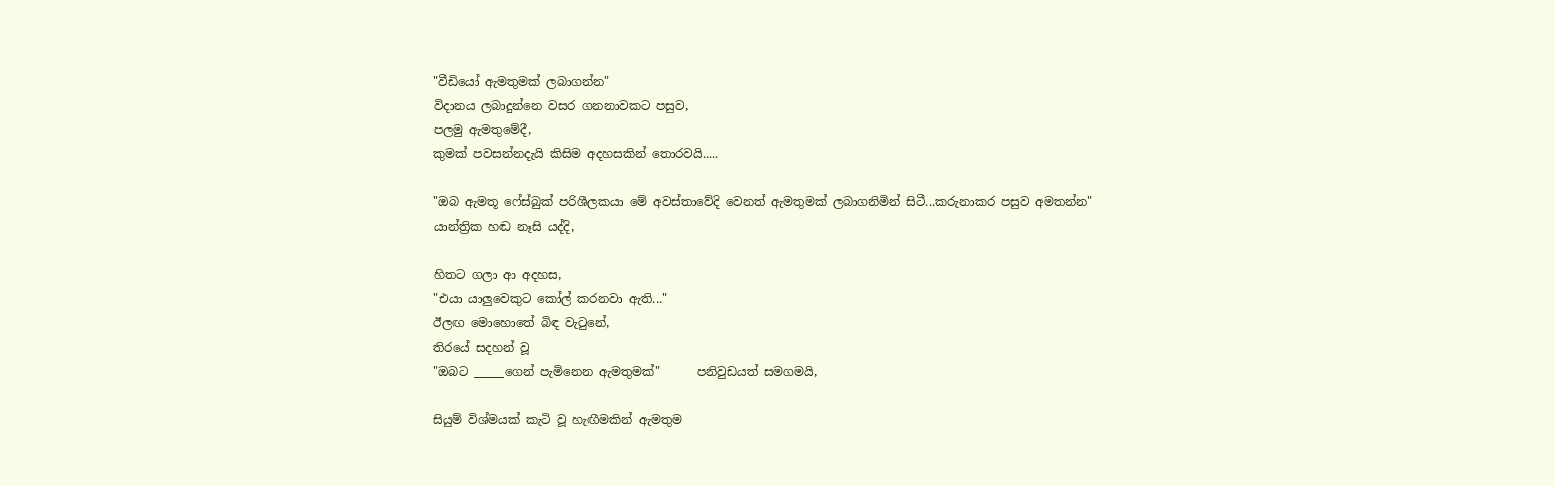"වීඩියෝ ඇමතුමක් ලබාගන්න"
විදානය ලබාදුන්නෙ වසර ගනනාවකට පසුව,
පලමු ඇමතුමේදී,
කුමක් පවසන්නදැයි කිසිම අදහසකින් තොරවයි.....

"ඔබ ඇමතූ ෆේස්බුක් පරිශීලකයා මේ අවස්තාවේදි වෙනත් ඇමතුමක් ලබාගනිමින් සිටී...කරුනාකර පසුව අමතන්න"
යාන්ත්‍රික හඬ නෑසි යද්දි,

හිතට ගලා ආ අදහස,
"එයා යාලුවෙකුට කෝල් කරනවා ඇති..."
ඊලඟ මොහොතේ බිඳ වැටුනේ,
තිරයේ සදහන් වූ
"ඔබට _____ගෙන් පැමිනෙන ඇමතුමක්"      පනිවුඩයත් සමගමයි,

සියුම් විශ්මයක් කැටි වූ හැඟීමකින් ඇමතුම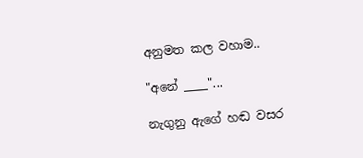අනුමත කල වහාම..

"අනේ ____"...

නැගුනු ඇගේ හඬ වසර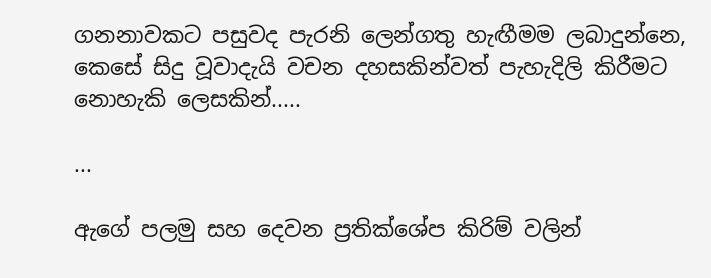ගනනාවකට පසුවද පැරනි ලෙන්ගතු හැඟීමම ලබාදුන්නෙ,
කෙසේ සිදු වූවාදැයි වචන දහසකින්වත් පැහැදිලි කිරීමට නොහැකි ලෙසකින්.....

...

ඇගේ පලමු සහ දෙවන ප්‍රතික්ශේප කිරිම් වලින්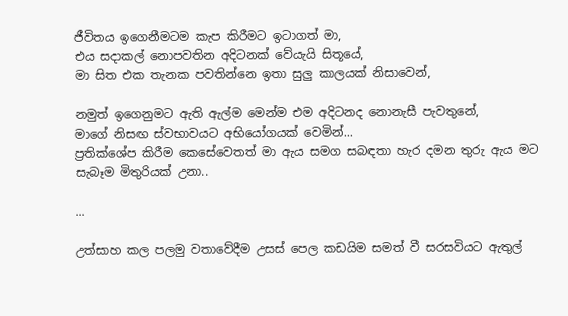ජීවිතය ඉගෙනීමටම කැප කිරීමට ඉටාගත් මා,
එය සදාකල් නොපවතින අදිටනක් වේයැයි සිතූයේ,
මා සිත එක තැනක පවතින්නෙ ඉතා සුලු කාලයක් නිසාවෙන්,

නමුත් ඉගෙනුමට ඇති ඇල්ම මෙන්ම එම අදිටනද නොනැසී පැවතුනේ,
මාගේ නිසඟ ස්වභාවයට අභියෝගයක් වෙමින්...
ප්‍රතික්ශේප කිරීම කෙසේවෙතත් මා ඇය සමග සබඳතා හැර දමන තුරු ඇය මට සැබෑම මිතුරියක් උනා..

...

උත්සාහ කල පලමු වතාවේදීම උසස් පෙල කඩයිම සමත් වී සරසවියට ඇතුල්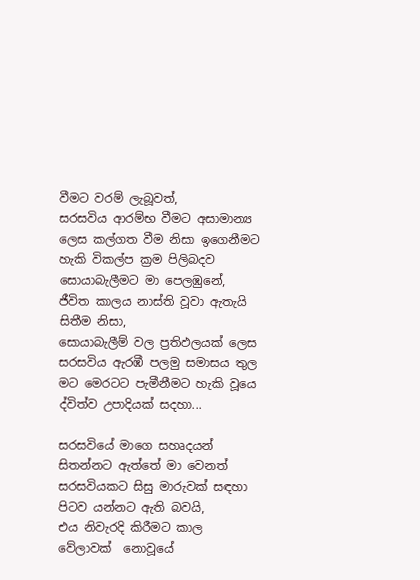වීමට වරම් ලැබූවත්,
සරසවිය ආරම්භ වීමට අසාමාන්‍ය ලෙස කල්ගත වීම නිසා ඉගෙනීමට හැකි විකල්ප ක්‍රම පිලිබදව සොයාබැලීමට මා පෙලඹුනේ,
ජීවිත කාලය නාස්ති වූවා ඇතැයි සිතීම නිසා,
සොයාබැලීම් වල ප්‍රතිඵලයක් ලෙස සරසවිය ඇරඹී පලමු සමාසය තුල මට මෙරටට පැමීනීමට හැකි වූයෙ ද්විත්ව උපාදියක් සදහා...

සරසවියේ මාගෙ සහෘදයන් සිතන්නට ඇත්තේ මා වෙනත් සරසවියකට සිසු මාරුවක් සඳහා පිටව යන්නට ඇති බවයි,
එය නිවැරදි කිරීමට කාල වේලාවක්  නොවූයේ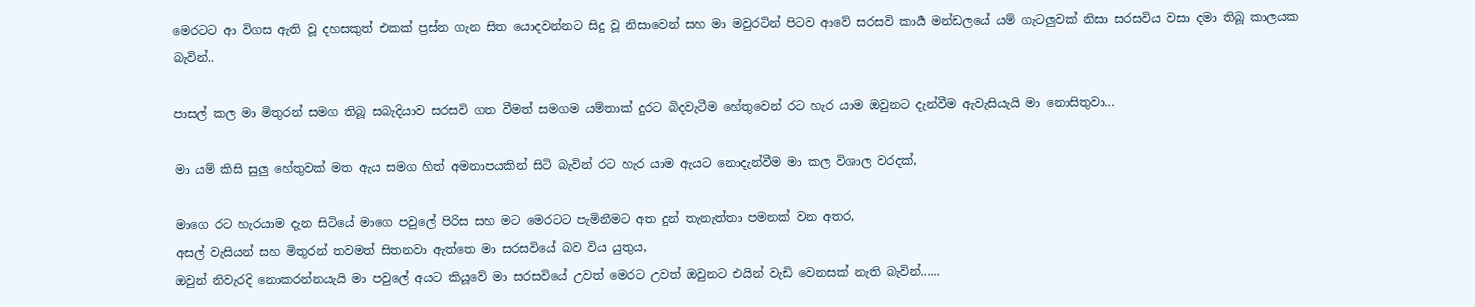මෙරටට ආ විගස ඇති වූ දහසකුත් එකක් ප්‍රස්න ගැන සිත යොදවන්නට සිදු වූ නිසාවෙන් සහ මා මවුරටින් පිටව ආවේ සරසවි කාර්‍ය මන්ඩලයේ යම් ගැටලුවක් නිසා සරසවිය වසා දමා තිබූ කාලයක බැවින්..

පාසල් කල මා මිතුරන් සමග තිබූ සබැදියාව සරසවි ගත වීමත් සමගම යම්තාක් දුරට බිදවැටීම හේතුවෙන් රට හැර යාම ඔවුනට දැන්වීම ඇවැසියැයි මා නොසිතුවා...

මා යම් කිසි සුලු හේතුවක් මත ඇය සමග හිත් අමනාපයකින් සිටි බැවින් රට හැර යාම ඇයට නොදැන්වීම මා කල විශාල වරදක්,

මාගෙ රට හැරයාම දැන සිටියේ මාගෙ පවුලේ පිරිස සහ මට මෙරටට පැමිනීමට අත දුන් තැනැත්තා පමනක් වන අතර,
අසල් වැසියන් සහ මිතුරන් තවමත් සිතනවා ඇත්තෙ මා සරසවියේ බව විය යුතුය,
ඔවුන් නිවැරදි නොකරන්නයැයි මා පවුලේ අයට කියූවේ මා සරසවියේ උවත් මෙරට උවත් ඔවුනට එයින් වැඩි වෙනසක් නැති බැවින්......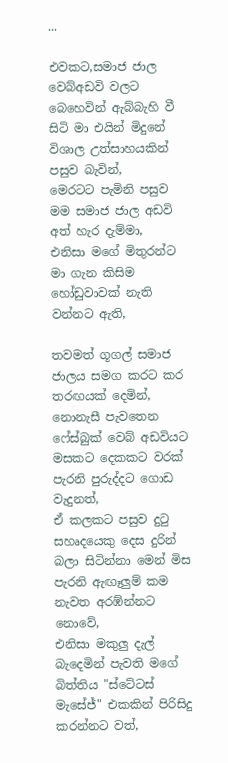...

එවකට,සමාජ ජාල වෙබ්අඩවි වලට බෙහෙවින් ඇබ්බැහි වී සිටි මා එයින් මිදුනේ විශාල උත්සාහයකින් පසුව බැවින්,
මෙරටට පැමිනි පසුව මම සමාජ ජාල අඩවි අත් හැර දැම්මා,
එනිසා මගේ මිතුරන්ට මා ගැන කිසිම හෝඩුවාවක් නැති වන්නට ඇති,

තවමත් ගූගල් සමාජ ජාලය සමග කරට කර තරඟයක් දෙමින්,
නොනැසී පැවතෙන ෆේස්බුක් වෙබ් අඩවියට මසකට දෙකකට වරක් පැරනි පුරුද්දට ගොඩ වැදුනත්,
ඒ කලකට පසුව දුටු සහෘදයෙකු දෙස දුරින් බලා සිටින්නා මෙන් මිස පැරනි ඇඟෑලුම් කම නැවත අරඹ්න්නට නොවේ,
එනිසා මකුලු දැල් බැදෙමින් පැවති මගේ බිත්තිය "ස්ටේටස් මැසේජ්" එකකින් පිරිසිදු කරන්නට වත්,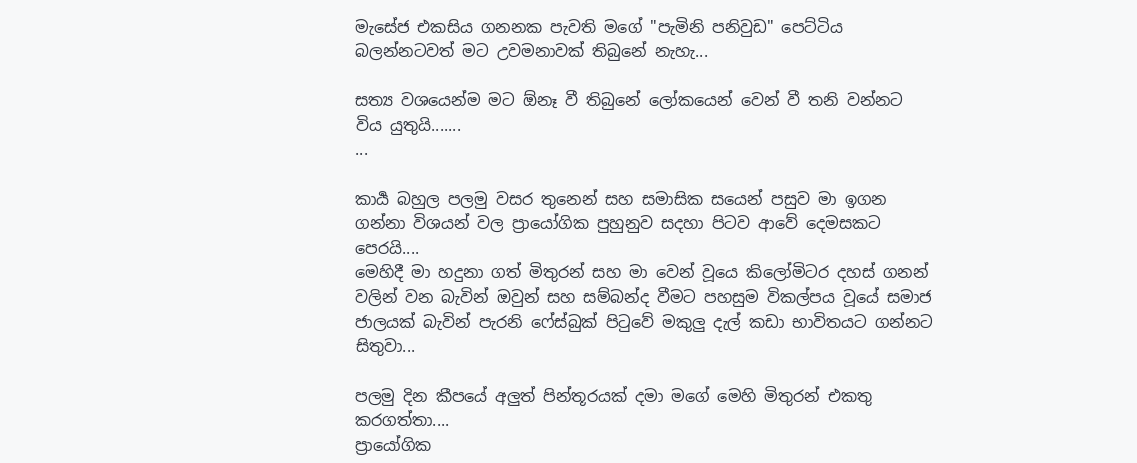මැසේජ එකසිය ගනනක පැවති මගේ "පැමිනි පනිවුඩ" පෙට්ටිය බලන්නටවත් මට උවමනාවක් තිබුනේ නැහැ...

සත්‍ය වශයෙන්ම මට ඕනෑ වී තිබුනේ ලෝකයෙන් වෙන් වී තනි වන්නට විය යුතුයි.......
...

කාර්‍ය බහුල පලමු වසර තුනෙන් සහ සමාසික සයෙන් පසුව මා ඉගන ගන්නා විශයන් වල ප්‍රායෝගික පුහුනුව සදහා පිටව ආවේ දෙමසකට පෙරයි....
මෙහිදී මා හදුනා ගත් මිතුරන් සහ මා වෙන් වූයෙ කිලෝමිටර දහස් ගනන් වලින් වන බැවින් ඔවුන් සහ සම්බන්ද වීමට පහසුම විකල්පය වූයේ සමාජ ජාලයක් බැවින් පැරනි ෆේස්බුක් පිටුවේ මකුලු දැල් කඩා භාවිතයට ගන්නට සිතුවා...

පලමු දින කීපයේ අලුත් පින්තූරයක් දමා මගේ මෙහි මිතුරන් එකතු කරගත්තා....
ප්‍රායෝගික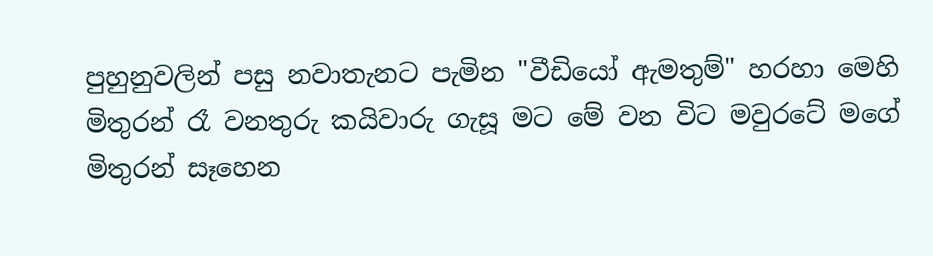පුහුනුවලින් පසු නවාතැනට පැමින "වීඩියෝ ඇමතුම්" හරහා මෙහි මිතුරන් රෑ වනතුරු කයිවාරු ගැසූ මට මේ වන විට මවුරටේ මගේ මිතුරන් සෑහෙන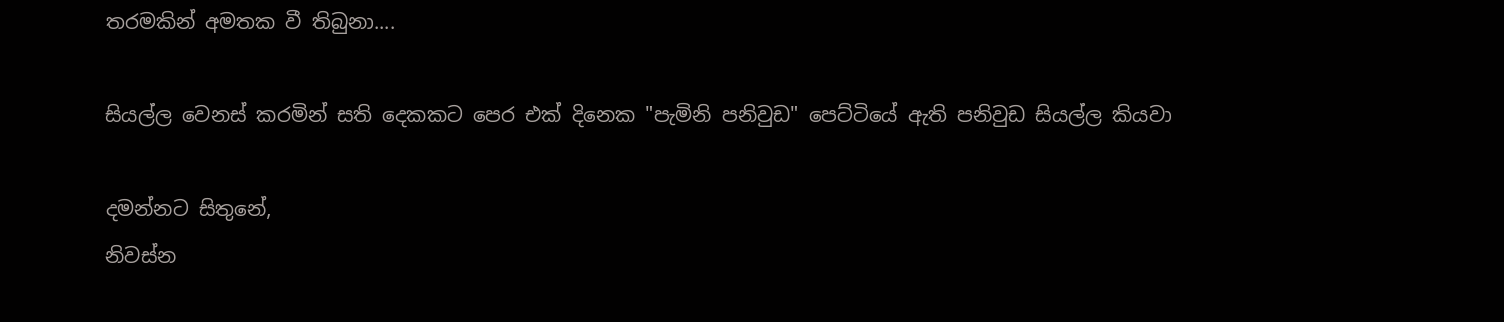තරමකින් අමතක වී තිබුනා....

සියල්ල වෙනස් කරමින් සති දෙකකට පෙර එක් දිනෙක "පැමිනි පනිවුඩ" පෙට්ටියේ ඇති පනිවුඩ සියල්ල කියවා

දමන්නට සිතුනේ,
නිවස්න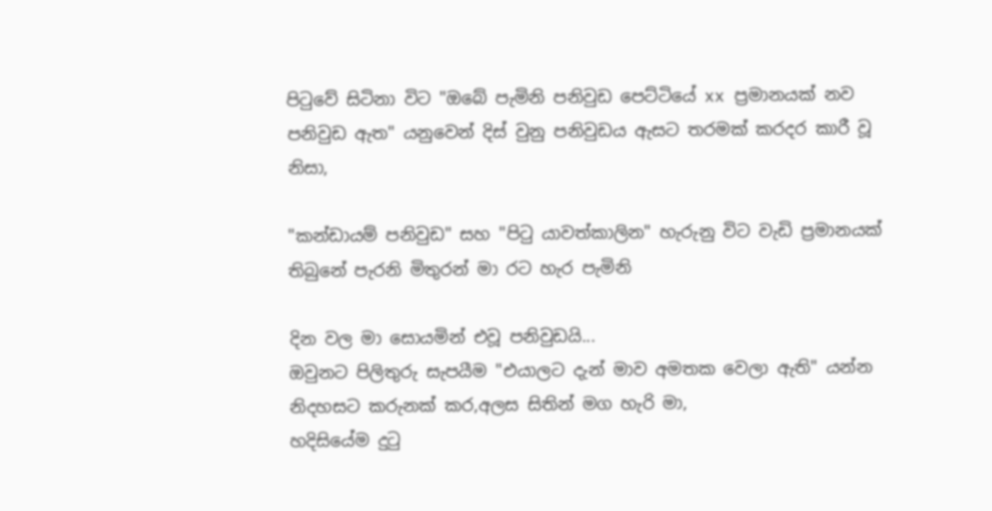පිටුවේ සිටිනා විට "ඔබේ පැමිනි පනිවුඩ පෙට්ටියේ xx ප්‍රමානයක් නව පනිවුඩ ඇත" යනුවෙන් දිස් වුනු පනිවුඩය ඇසට තරමක් කරදර කාරී වූ නිසා,

"කන්ඩායම් පනිවුඩ" සහ "පිටු යාවත්කාලින" හැරුනු විට වැඩි ප්‍රමානයක් තිබුනේ පැරනි මිතුරන් මා රට හැර පැමිනි

දින වල මා සොයමින් එවූ පනිවුඩයි...
ඔවුනට පිලිතුරු සැපයීම "එයාලට දැන් මාව අමතක වෙලා ඇති" යන්න නිදහසට කරුනක් කර,අලස සිතින් මග හැරි මා,
හදිසි‍යේම දුටු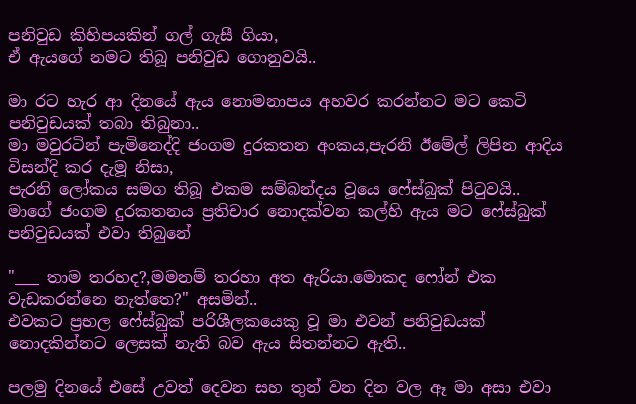පනිවුඩ කිහිපයකින් ගල් ගැසී ගියා,
ඒ ඇයගේ නමට තිබූ පනිවුඩ ගොනුවයි..

මා රට හැර ආ දිනයේ ඇය නොමනාපය අහවර කරන්නට මට කෙටි පනිවුඩයක් තබා තිබුනා..
මා මවුරටින් පැමිනෙද්දි ජංගම දුරකතන අංකය,පැරනි ඊමේල් ලිපින ආදිය විසන්දි කර දැමූ නිසා,
පැරනි ලෝකය සමග තිබූ එකම සම්බන්දය වූයෙ ෆේස්බුක් පිටුවයි..
මාගේ ජංගම දුරකතනය ප්‍රතිචාර නොදක්වන කල්හි ඇය මට ෆේස්බුක් පනිවුඩයක් එවා තිබුනේ

"___ තාම තරහද?,මමනම් තරහා අත ඇරියා.මොකද ෆෝන් එක වැඩකරන්නෙ නැත්තෙ?" අසමින්..
එවකට ප්‍රභල ෆේස්බුක් පරිශීලකයෙකු වූ මා එවන් පනිවුඩයක් නොදකින්නට ලෙසක් නැති බව ඇය සිතන්නට ඇති..

පලමු දිනයේ එසේ උවත් දෙවන සහ තුන් වන දින වල ඈ මා අසා එවා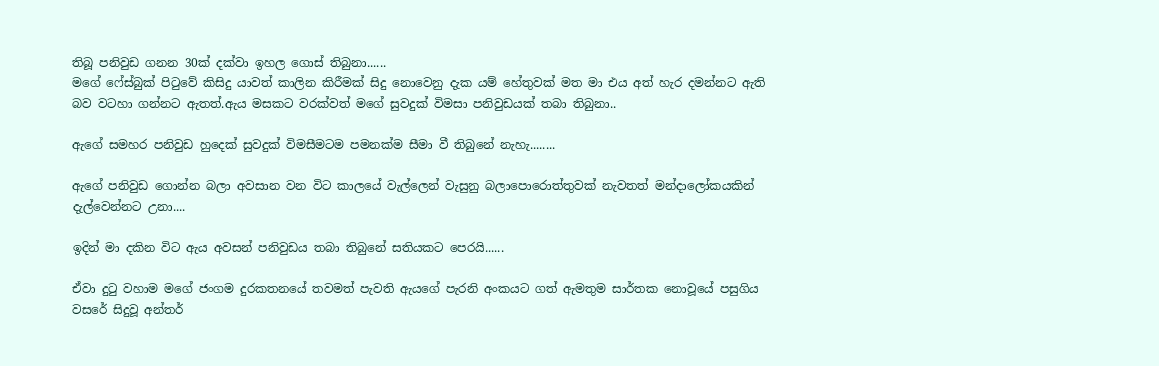තිබූ පනිවුඩ ගනන 30ක් දක්වා ඉහල ගොස් තිබුනා......
මගේ ෆේස්බුක් පිටුවේ කිසිදු යාවත් කාලින කිරීමක් සිදු නොවෙනු දැක යම් හේතුවක් මත මා එය අත් හැර දමන්නට ඇති බව වටහා ගන්නට ඇතත්.ඇය මසකට වරක්වත් මගේ සුවදුක් විමසා පනිවුඩයක් තබා තිබුනා..

ඇගේ සමහර පනිවුඩ හුදෙක් සුවදුක් විමසීමටම පමනක්ම සීමා වී තිබුනේ නැහැ........

ඇගේ පනිවුඩ ගොන්න බලා අවසාන වන විට කාලයේ වැල්ලෙන් වැසුනු බලාපොරොත්තුවක් නැවතත් මන්දාලෝකයකින් දැල්වෙන්නට උනා....

ඉදින් මා දකින විට ඇය අවසන් පනිවුඩය තබා තිබුනේ සතියකට පෙරයි......

ඒවා දුටු වහාම මගේ ජංගම දුරකතනයේ තවමත් පැවති ඇයගේ පැරනි අංකයට ගත් ඇමතුම සාර්තක නොවූයේ පසුගිය වසරේ සිදුවූ අන්තර්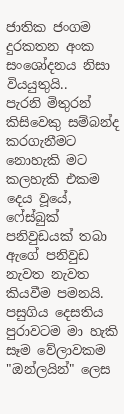ජාතික ජංගම දුරකතන අංක සංශෝදනය නිසා වියයුතුයි..
පැරනි මිතුරන් කිසිවෙකු සම්බන්ද කරගැනීමට නොහැකි මට කලහැකි එකම දෙය වූයේ,
ෆේස්බුක් පනිවුඩයක් තබා ඇගේ පනිවුඩ නැවත නැවත කියවීම පමනයි.
පසුගිය දෙසතිය පුරාවටම මා හැකි සෑම වේලාවකම "ඔන්ලයින්" ලෙස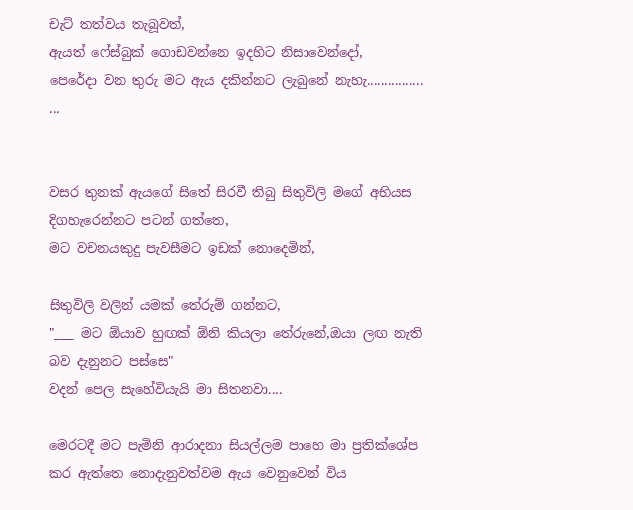චැට් තත්වය තැබූවත්,
ඇයත් ෆේස්බුක් ගොඩවන්නෙ ඉදහිට නිසාවෙන්දෝ,
පෙරේදා වන තුරු මට ඇය දකින්නට ලැබුනේ නැහැ................
...


වසර තුනක් ඇයගේ සිතේ සිරවී තිබු සිතුවිලි මගේ අභියස දිගහැරෙන්නට පටන් ගත්තෙ,
මට වචනයකුදු පැවසීමට ඉඩක් නොදෙමින්,

සිතුවිලි වලින් යමක් තේරුම් ගන්නට,
"___ මට ඕයාව හුඟක් ඕනි කියලා තේරුනේ,ඔයා ලඟ නැති බව දැනුනට පස්සෙ"
වදන් පෙල සැහේවියැයි මා සිතනවා....

මෙරටදී මට පැමිනි ආරාදනා සියල්ලම පාහෙ මා ප්‍රතික්ශේප කර ඇත්තෙ නොදැනුවත්වම ඇය වෙනුවෙන් විය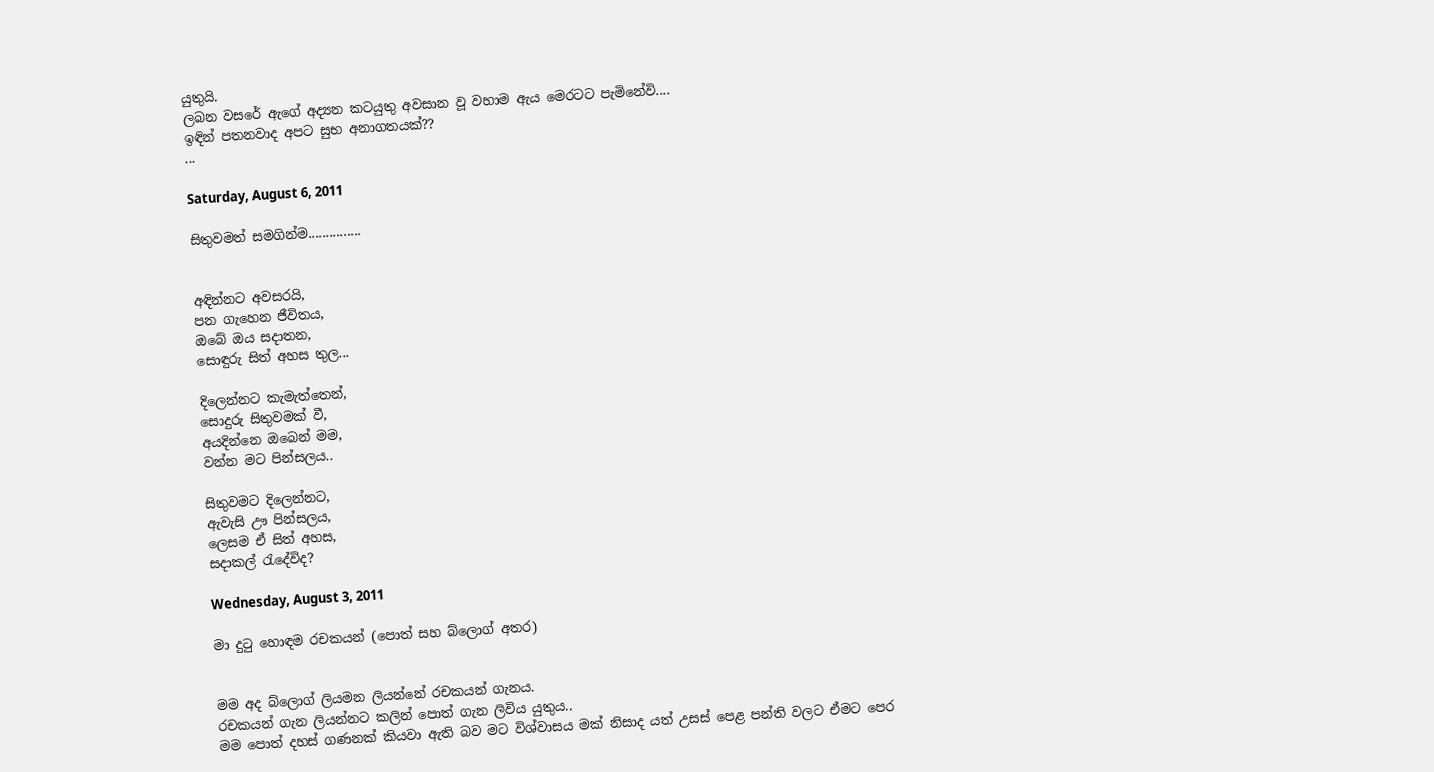යුතුයි.
ලබන වසරේ ඇගේ අද්‍යන කටයුතු අවසාන වූ වහාම ඇය මෙරටට පැමිනේවි....
ඉඳින් පතනවාද අපට සුභ අනාගතයක්??
...

Saturday, August 6, 2011

සිතුවමත් සමගින්ම...............


අඳින්නට අවසරයි,
පන ගැහෙන ජීවිතය,
ඔබේ ඔය සදාතන,
සොඳුරු සිත් අහස තුල...

දිලෙන්නට කැමැත්තෙන්,
සොදුරු සිතුවමක් වී,
අයදින්නෙ ඔබෙන් මම,
වන්න මට පින්සලය..

සිතුවමට දිලෙන්නට,
ඇවැසි ඌ පින්සලය,
ලෙසම ඒ සිත් අහස,
සදාකල් රැදේවිද?

Wednesday, August 3, 2011

මා දුටු හොඳම රචකයන් (පොත් සහ බ්ලොග් අතර)


මම අද බ්ලොග් ලියමන ලියන්නේ රචකයන් ගැනය.
රචකයන් ගැන ලියන්නට කලින් පොත් ගැන ලිවිය යුතුය..
මම පොත් දහස් ගණනක් කියවා ඇති බව මට විශ්වාසය මක් නිසාද යත් උසස් පෙළ පන්ති වලට ඒමට පෙර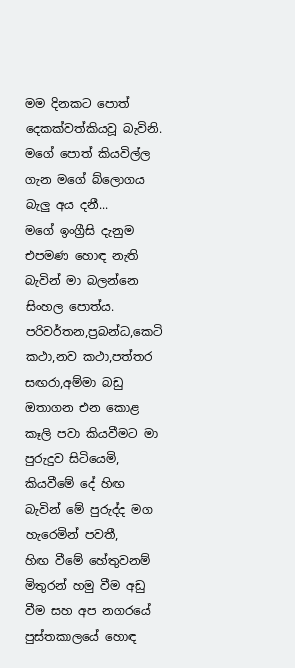මම දිනකට පොත් දෙකක්වත්කියවූ බැවිනි.
මගේ පොත් කියවිල්ල ගැන මගේ බ්ලොගය බැලු අය දනී...
මගේ ඉංග්‍රීසි දැනුම එපමණ හොඳ නැති බැවින් මා බලන්නෙ සිංහල පොත්ය.
පරිවර්තන,ප්‍රබන්ධ,කෙටි කථා,නව කථා,පත්තර සඟරා,අම්මා බඩු ඔතාගන එන කොළ කෑලි පවා කියවීමට මා පුරුදුව සිටියෙමි,
කියවීමේ දේ හිඟ බැවින් මේ පුරුද්ද මග හැරෙමින් පවතී,
හිඟ වීමේ හේතුවනම් මිතුරන් හමු වීම අඩු වීම සහ අප නගරයේ පුස්තකාලයේ හොඳ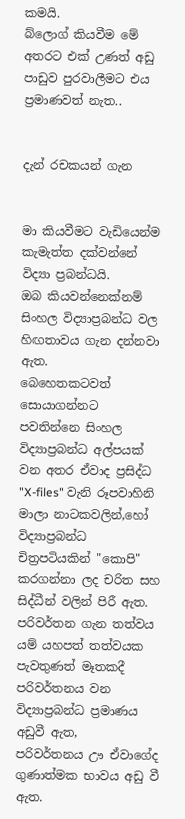කමයි.
බ්ලොග් කියවීම මේ අතරට එක් උණත් අඩු පාඩුව පුරවාලීමට එය ප්‍රමාණවත් නැත..


දැන් රචකයන් ගැන


මා කියවීමට වැඩියෙන්ම කැමැත්ත දක්වන්නේ විද්‍යා ප්‍රබන්ධයි.
ඔබ කියවන්නෙක්නම් සිංහල විද්‍යාප්‍රබන්ධ වල හිඟතාවය ගැන දන්නවා ඇත.
බෙහෙතකටවත් සොයාගන්නට පවතින්නෙ සිංහල විද්‍යාප්‍රබන්ධ අල්පයක් වන අතර ඒවාද ප්‍රසිද්ධ "X-files" වැනි රූපවාහිනි මාලා නාටකවලින්,හෝ විද්‍යාප්‍රබන්ධ චිත්‍රපටියකින් "කොපි" කරගන්නා ලද චරිත සහ සිද්ධීන් වලින් පිරී ඇත.
පරිවර්තන ගැන තත්වය යම් යහපත් තත්වයක පැවතුණත් මෑතකදී පරිවර්තනය වන විද්‍යාප්‍රබන්ධ ප්‍රමාණය අඩුවී ඇත,
පරිවර්තනය ඌ ඒවාගේද ගුණාත්මක භාවය අඩු වී ඇත.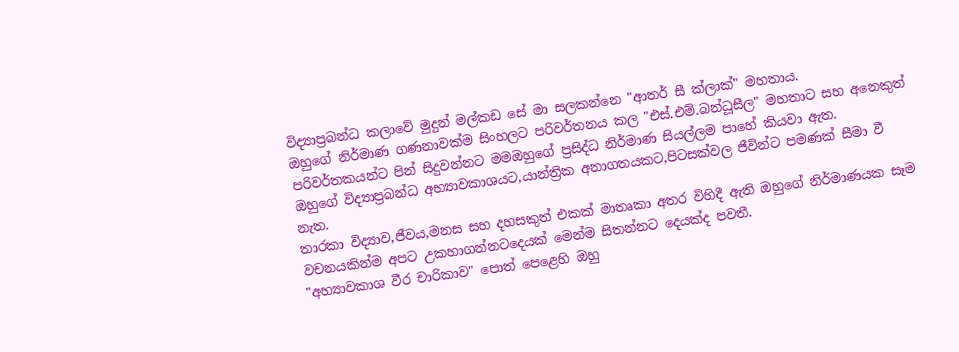විද්‍යාප්‍රබන්ධ කලාවේ මුදුන් මල්කඩ සේ මා සලකන්නෙ "ආතර් සී ක්ලාක්" මහතාය.
ඔහුගේ නිර්මාණ ගණනාවක්ම සිංහලට පරිවර්තනය කල "එස්.එම්.බන්ධූසීල" මහතාට සහ අනෙකුත් පරිවර්තකයන්ට පින් සිදුවන්නට මමඔහුගේ ප්‍රසිද්ධ නිර්මාණ සියල්ලම පාහේ කියවා ඇත.
ඔහුගේ විද්‍යාප්‍රබන්ධ අභ්‍යාවකාශයට,යාන්ත්‍රික අනාගතයකට,පිටසක්වල ජීවින්ට පමණක් සීමා වී නැත.
තාරකා විද්‍යාව,ජීවය,මනස සහ දහසකුත් එකක් මාතෘකා අතර විහිදී ඇති ඔහුගේ නිර්මාණයක සෑම වචනයකින්ම අපට උකහාගන්නටදෙයක් මෙන්ම සිතන්නට දෙයක්ද පවතී.
"අහ්‍යාවකාශ වීර චාරිකාව" පොත් පෙළෙහි ඔහු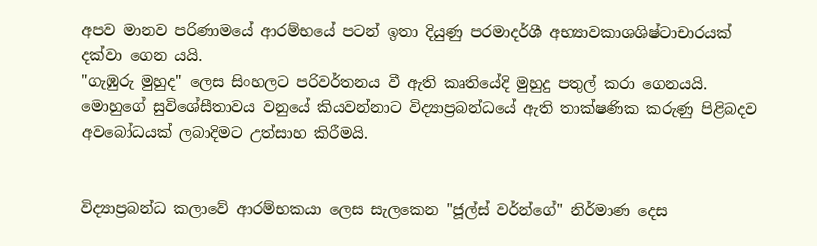අපව මානව පරිණාමයේ ආරම්භයේ පටන් ඉතා දියුණු පරමාදර්ශී අභ්‍යාවකාශශිෂ්ටාචාරයක් දක්වා ගෙන යයි.
"ගැඹුරු මුහුද" ලෙස සිංහලට පරිවර්තනය වී ඇති කෘතියේදි මුහුදු පතුල් කරා ගෙනයයි.
මොහුගේ සුවිශේසීතාවය වනුයේ කියවන්නාට විද්‍යාප්‍රබන්ධයේ ඇති තාක්ෂණික කරුණු පිළිබදව අවබෝධයක් ලබාදිමට උත්සාහ කිරීමයි.


විද්‍යාප්‍රබන්ධ කලාවේ ආරම්භකයා ලෙස සැලකෙන "ජූල්ස් වර්න්ගේ" නිර්මාණ දෙස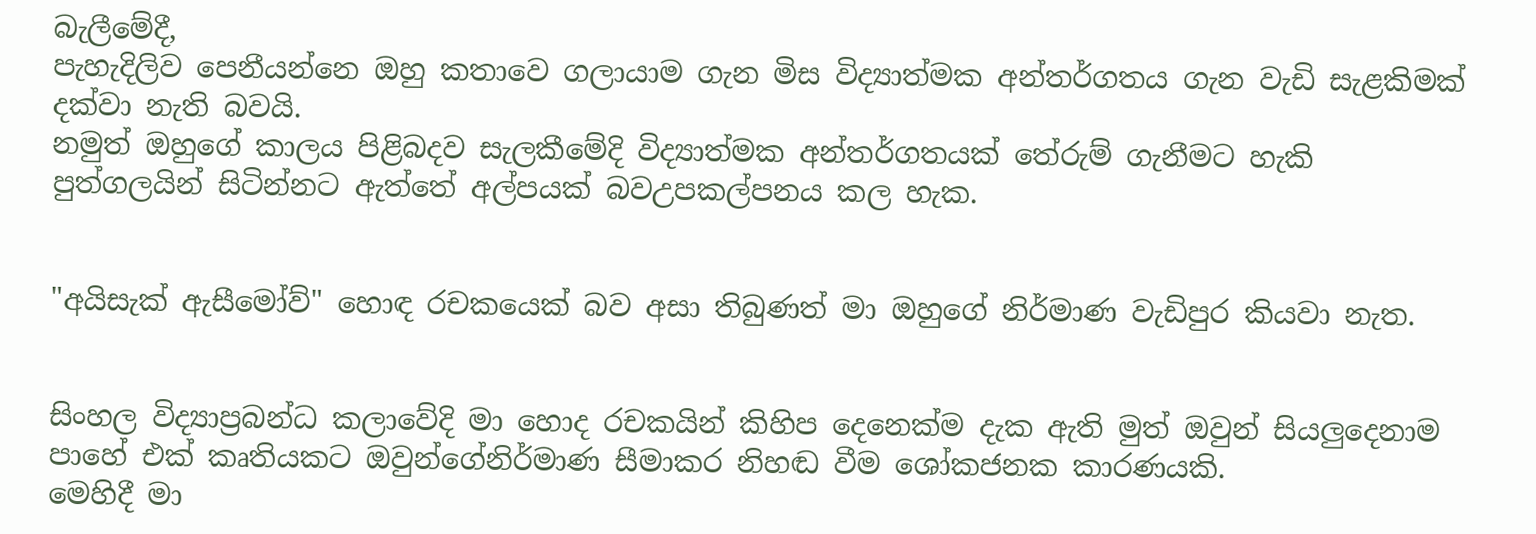බැලීමේදී,
පැහැදිලිව පෙනීයන්නෙ ඔහු කතාවෙ ගලායාම ගැන මිස විද්‍යාත්මක අන්තර්ගතය ගැන වැඩි සැළකිමක් දක්වා නැති බවයි.
නමුත් ඔහුගේ කාලය පිළිබදව සැලකීමේදි විද්‍යාත්මක අන්තර්ගතයක් තේරුම් ගැනීමට හැකි පුත්ගලයින් සිටින්නට ඇත්තේ අල්පයක් බවඋපකල්පනය කල හැක.


"අයිසැක් ඇසීමෝව්" හොඳ රචකයෙක් බව අසා තිබුණත් මා ඔහුගේ නිර්මාණ වැඩිපුර කියවා නැත.


සිංහල විද්‍යාප්‍රබන්ධ කලාවේදි මා හොද රචකයින් කිහිප දෙනෙක්ම දැක ඇති මුත් ඔවුන් සියලුදෙනාම පාහේ එක් කෘතියකට ඔවුන්ගේනිර්මාණ සීමාකර නිහඬ වීම ශෝකජනක කාරණයකි.
මෙහිදී මා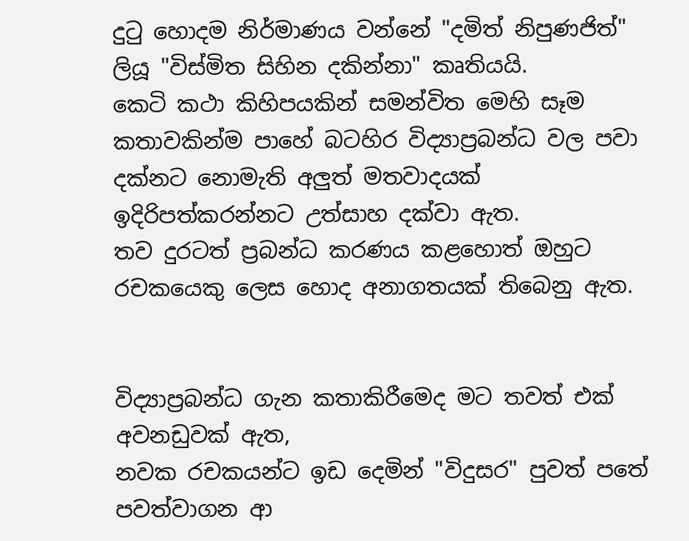දුටු හොදම නිර්මාණය වන්නේ "දමිත් නිපුණජිත්" ලියූ "විස්මිත සිහින දකින්නා" කෘතියයි.
කෙටි කථා කිහිපයකින් සමන්විත මෙහි සෑම කතාවකින්ම පාහේ බටහිර විද්‍යාප්‍රබන්ධ වල පවා දක්නට නොමැති අලුත් මතවාදයක් ඉදිරිපත්කරන්නට උත්සාහ දක්වා ඇත.
තව දුරටත් ප්‍රබන්ධ කරණය කළහොත් ඔහුට රචකයෙකු ලෙස හොද අනාගතයක් තිබෙනු ඇත.


විද්‍යාප්‍රබන්ධ ගැන කතාකිරීමෙද මට තවත් එක් අවනඩුවක් ඇත,
නවක රචකයන්ට ඉඩ දෙමින් "විදුසර" පුවත් පතේ පවත්වාගන ආ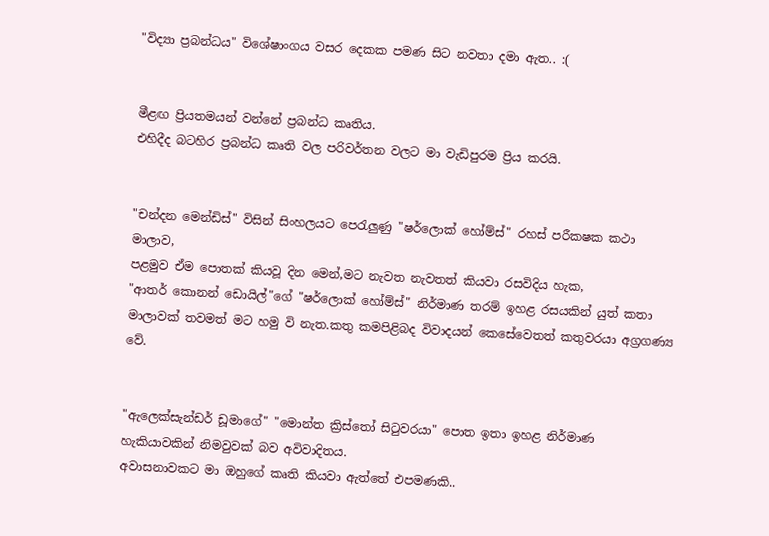"විද්‍යා ප්‍රබන්ධය" විශේෂාංගය වසර දෙකක පමණ සිට නවතා දමා ඇත.. :(


මීළඟ ප්‍රියතමයන් වන්නේ ප්‍රබන්ධ කෘතිය.
එහිදීද බටහිර ප්‍රබන්ධ කෘති වල පරිවර්තන වලට මා වැඩිපුරම ප්‍රිය කරයි.


"චන්දන මෙන්ඩිස්" විසින් සිංහලයට පෙරැලුණු "ෂර්ලොක් හෝම්ස්" රහස් පරීකෂක කථා මාලාව,
පළමුව ඒම පොතක් කියවූ දින මෙන්,මට නැවත නැවතත් කියවා රසවිදිය හැක,
"ආතර් කොනන් ඩොයිල්"ගේ "ෂර්ලොක් හෝම්ස්" නිර්මාණ තරම් ඉහළ රසයකින් යුත් කතා මාලාවක් තවමත් මට හමු වි නැත.කතු කමපිළිබද විවාදයන් කෙසේවෙතත් කතුවරයා අග්‍රගණ්‍ය වේ.


"ඇලෙක්සැන්ඩර් ඩූමාගේ" "මොන්ත ක්‍රිස්තෝ සිටුවරයා" පොත ඉතා ඉහළ නිර්මාණ හැකියාවකින් නිමවුවක් බව අවිවාදිතය.
අවාසනාවකට මා ඔහුගේ කෘති කියවා ඇත්තේ එපමණකි..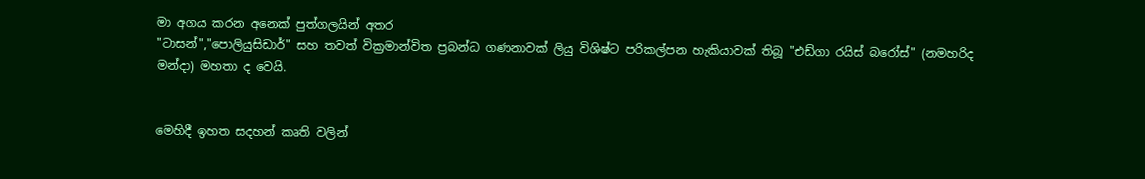මා අගය කරන අනෙක් පුත්ගලයින් අතර
"ටාසන්","පොලියුසිඩාර්" සහ තවත් වික්‍රමාන්විත ප්‍රබන්ධ ගණනාවක් ලියු විශිෂ්ට පරිකල්පන හැකියාවක් තිබූ "එඩ්ගා රයිස් බරෝස්" (නමහරිද මන්දා) මහතා ද වෙයි.


මෙහිදී ඉහත සදහන් කෘති වලින්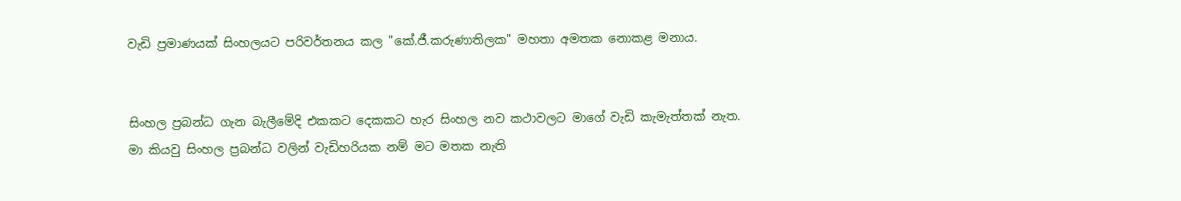වැඩි ප්‍රමාණයක් සිංහලයට පරිවර්තනය කල "කේ.ජී.කරුණාතිලක" මහතා අමතක නොකළ මනාය.


සිංහල ප්‍රබන්ධ ගැන බැලීමේදි එකකට දෙකකට හැර සිංහල නව කථාවලට මාගේ වැඩි කැමැත්තක් නැත.
මා කියවු සිංහල ප්‍රබන්ධ වලින් වැඩිහරියක නම් මට මතක නැති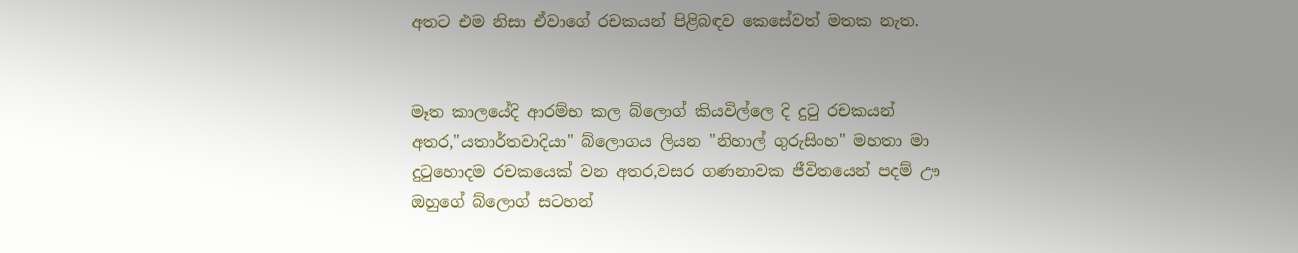අතට එම නිසා ඒවාගේ රචකයන් පිළිබඳව කෙසේවත් මතක නැත.


මෑත කාලයේදි ආරම්භ කල බ්ලොග් කියවිල්ලෙ දි දුටු රචකයන් අතර,"යතාර්තවාදියා" බ්ලොගය ලියන "නිහාල් ගුරුසිංහ" මහතා මා දුටුහොදම රචකයෙක් වන අතර,වසර ගණනාවක ජීවිතයෙන් පදම් ඌ ඔහුගේ බ්ලොග් සටහන්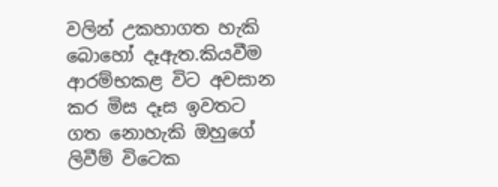වලින් උකහාගත හැකි බොහෝ දෑඇත.කියවීම ආරම්භකළ විට අවසාන කර මිස දෑස ඉවතට ගත නොහැකි ඔහුගේ ලිවීම් විටෙක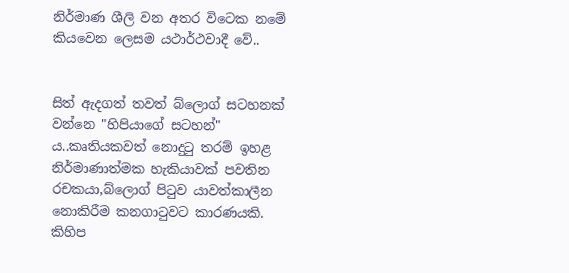නිර්මාණ ශීලි වන අතර විටෙක නමේ කියවෙන ලෙසම යථාර්ථවාදී වේ..


සිත් ඇදගත් තවත් බ්ලොග් සටහනක් වන්නෙ "හිපියාගේ සටහන්" ය..කෘතියකවත් නොදුටු තරම් ඉහළ නිර්මාණාත්මක හැකියාවක් පවතින රචකයා,බ්ලොග් පිටුව යාවත්කාලීන නොකිරීම කනගාටුවට කාරණයකි.
කිහිප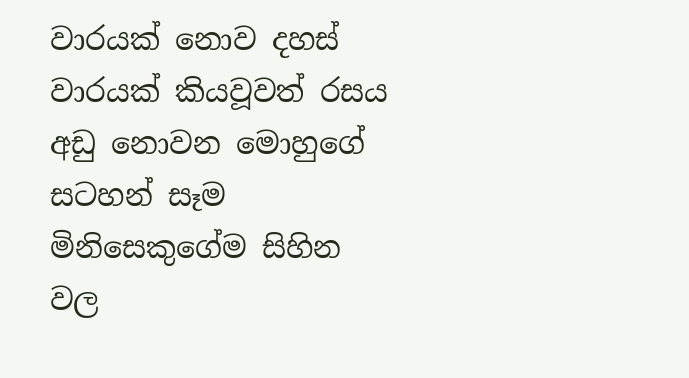වාරයක් නොව දහස් වාරයක් කියවූවත් රසය අඩු නොවන මොහුගේ සටහන් සෑම මිනිසෙකුගේම සිහින වල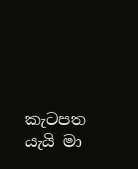කැටපත යැයි මා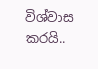විශ්වාස කරයි..